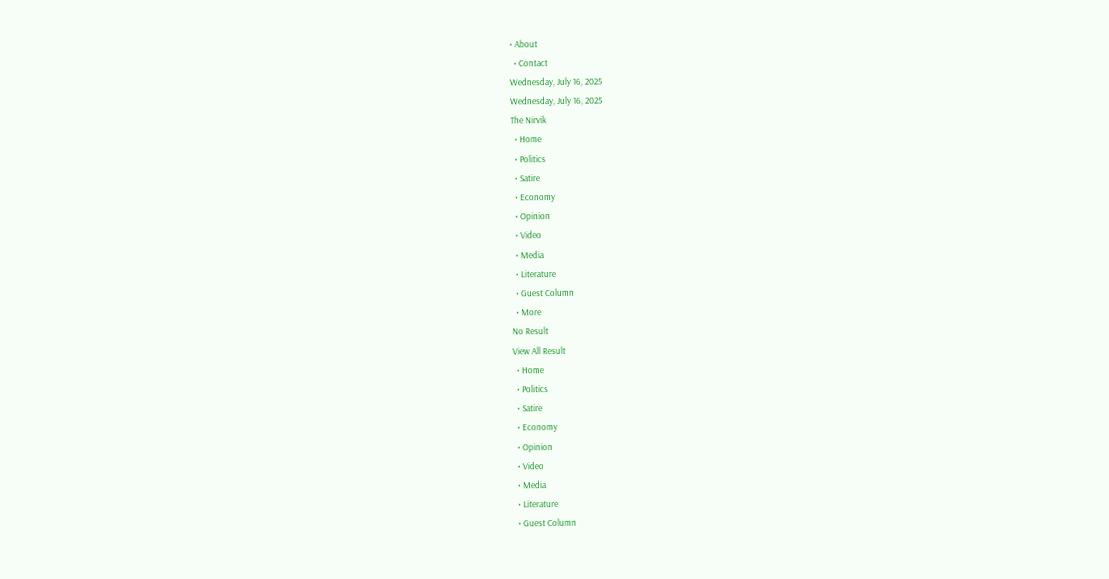• About
  • Contact
Wednesday, July 16, 2025
Wednesday, July 16, 2025
The Nirvik
  • Home
  • Politics
  • Satire
  • Economy
  • Opinion
  • Video
  • Media
  • Literature
  • Guest Column
  • More
No Result
View All Result
  • Home
  • Politics
  • Satire
  • Economy
  • Opinion
  • Video
  • Media
  • Literature
  • Guest Column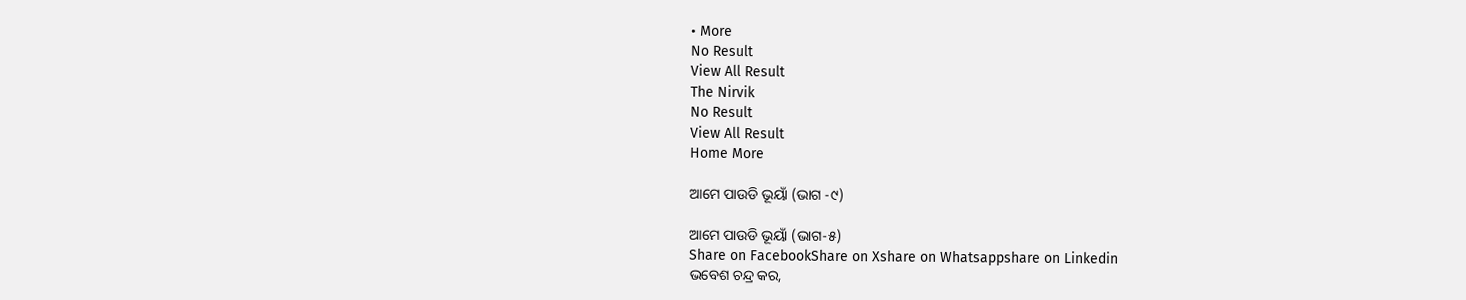• More
No Result
View All Result
The Nirvik
No Result
View All Result
Home More

ଆମେ ପାଉଡି ଭୂୟାଁ (ଭାଗ -୯)

ଆମେ ପାଉଡି ଭୂୟାଁ (ଭାଗ-୫)
Share on FacebookShare on Xshare on Whatsappshare on Linkedin
ଭବେଶ ଚନ୍ଦ୍ର କର,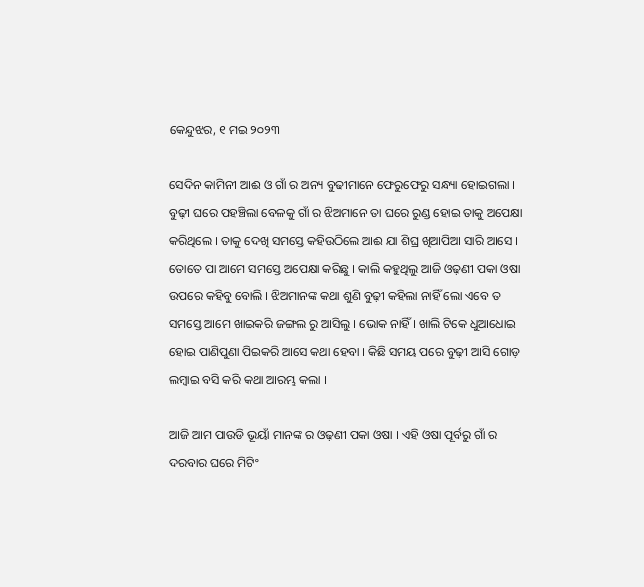କେନ୍ଦୁଝର, ୧ ମଇ ୨୦୨୩

ସେଦିନ କାମିନୀ ଆଈ ଓ ଗାଁ ର ଅନ୍ୟ ବୁଢୀମାନେ ଫେରୁଫେରୁ ସନ୍ଧ୍ୟା ହୋଇଗଲା । ବୁଢ଼ୀ ଘରେ ପହଞ୍ଚିଲା ବେଳକୁ ଗାଁ ର ଝିଅମାନେ ତା ଘରେ ରୁଣ୍ଡ ହୋଇ ତାକୁ ଅପେକ୍ଷା କରିଥିଲେ । ତାକୁ ଦେଖି ସମସ୍ତେ କହିଉଠିଲେ ଆଈ ଯା ଶିଘ୍ର ଖିଆପିଆ ସାରି ଆସେ । ତୋତେ ପା ଆମେ ସମସ୍ତେ ଅପେକ୍ଷା କରିଛୁ । କାଲି କହୁଥିଲୁ ଆଜି ଓଢ଼ଣୀ ପକା ଓଷା ଉପରେ କହିବୁ ବୋଲି । ଝିଅମାନଙ୍କ କଥା ଶୁଣି ବୁଢ଼ୀ କହିଲା ନାହିଁ ଲୋ ଏବେ ତ ସମସ୍ତେ ଆମେ ଖାଇକରି ଜଙ୍ଗଲ ରୁ ଆସିଲୁ । ଭୋକ ନାହିଁ । ଖାଲି ଟିକେ ଧୁଆଧୋଇ ହୋଇ ପାଣିପୁଣା ପିଇକରି ଆସେ କଥା ହେବା । କିଛି ସମୟ ପରେ ବୁଢ଼ୀ ଆସି ଗୋଡ଼ ଲମ୍ବାଇ ବସି କରି କଥା ଆରମ୍ଭ କଲା ।

ଆଜି ଆମ ପାଉଡି ଭୂୟାଁ ମାନଙ୍କ ର ଓଢ଼ଣୀ ପକା ଓଷା । ଏହି ଓଷା ପୂର୍ବରୁ ଗାଁ ର ଦରବାର ଘରେ ମିଟିଂ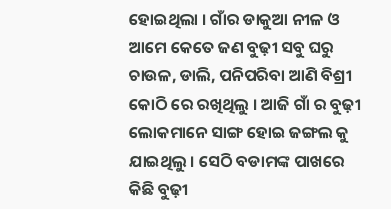ହୋଇଥିଲା । ଗାଁର ଡାକୁଆ ନୀଳ ଓ ଆମେ କେତେ ଜଣ ବୁଢ଼ୀ ସବୁ ଘରୁ ଚାଉଳ, ଡାଲି, ପନିପରିବା ଆଣି ବିଶ୍ରୀ କୋଠି ରେ ରଖିଥିଲୁ । ଆଜି ଗାଁ ର ବୁଢ଼ୀ ଲୋକମାନେ ସାଙ୍ଗ ହୋଇ ଜଙ୍ଗଲ କୁ ଯାଇଥିଲୁ । ସେଠି ବଡାମଙ୍କ ପାଖରେ କିଛି ବୁଢ଼ୀ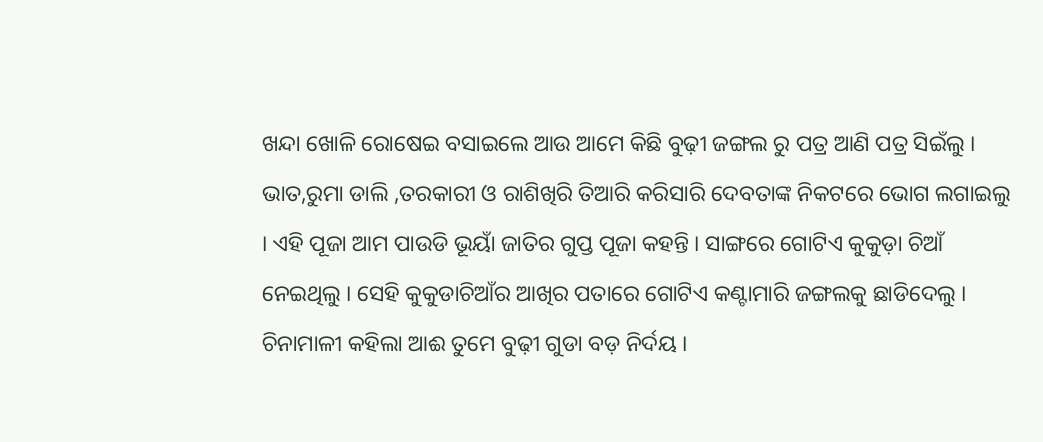ଖନ୍ଦା ଖୋଳି ରୋଷେଇ ବସାଇଲେ ଆଉ ଆମେ କିଛି ବୁଢ଼ୀ ଜଙ୍ଗଲ ରୁ ପତ୍ର ଆଣି ପତ୍ର ସିଇଁଲୁ । ଭାତ,ରୁମା ଡାଲି ,ତରକାରୀ ଓ ରାଶିଖିରି ତିଆରି କରିସାରି ଦେବତାଙ୍କ ନିକଟରେ ଭୋଗ ଲଗାଇଲୁ । ଏହି ପୂଜା ଆମ ପାଉଡି ଭୂୟାଁ ଜାତିର ଗୁପ୍ତ ପୂଜା କହନ୍ତି । ସାଙ୍ଗରେ ଗୋଟିଏ କୁକୁଡ଼ା ଚିଆଁ ନେଇଥିଲୁ । ସେହି କୁକୁଡାଚିଆଁର ଆଖିର ପତାରେ ଗୋଟିଏ କଣ୍ଟାମାରି ଜଙ୍ଗଲକୁ ଛାଡିଦେଲୁ । ଚିନାମାଳୀ କହିଲା ଆଈ ତୁମେ ବୁଢ଼ୀ ଗୁଡା ବଡ଼ ନିର୍ଦୟ ।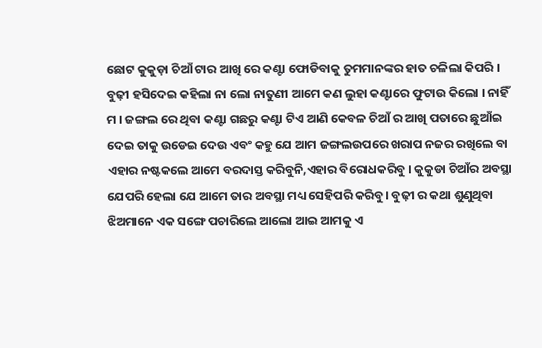ଛୋଟ କୁକୁଡ଼ା ଚିଆଁ ଟାର ଆଖି ରେ କଣ୍ଟା ଫୋଡିବାକୁ ତୁମମାନଙ୍କର ହାତ ଚଳିଲା କିପରି । ବୁଢ଼ୀ ହସିଦେଇ କହିଲା ନା ଲୋ ନାତୁଣୀ ଆମେ କଣ ଲୁହା କଣ୍ଟାରେ ଫୁଟାଉ କିଲୋ । ନାହିଁ ମ । ଜଙ୍ଗଲ ରେ ଥିବା କଣ୍ଟା ଗଛରୁ କଣ୍ଟା ଟିଏ ଆଣି କେବଳ ଚିଆଁ ର ଆଖି ପତାରେ ଛୁଆଁଇ ଦେଇ ତାକୁ ଉଡେଇ ଦେଉ ଏବଂ କହୁ ଯେ ଆମ ଜଙ୍ଗଲଉପରେ ଖରାପ ନଜର ରଖିଲେ ବା ଏହାର ନଷ୍ଟକଲେ ଆମେ ବରଦାସ୍ତ କରିବୁନି,ଏହାର ବିରୋଧକରିବୁ । କୁକୁଡା ଚିଆଁର ଅବସ୍ଥା ଯେପରି ହେଲା ଯେ ଆମେ ତାର ଅବସ୍ଥା ମଧ୍ୟ ସେହିପରି କରିବୁ। ବୁଢ଼ୀ ର କଥା ଶୁଣୁଥିବା ଝିଅମାନେ ଏକ ସଙ୍ଗେ ପଚାରିଲେ ଆଲୋ ଆଇ ଆମକୁ ଏ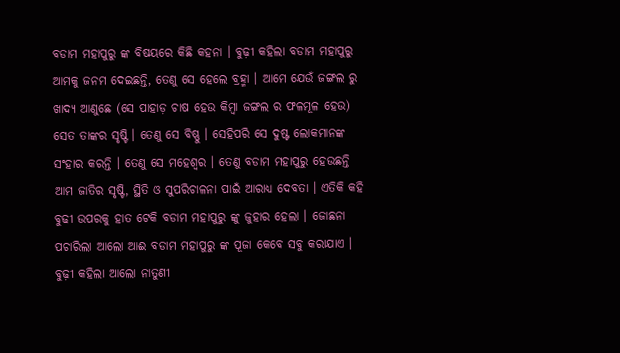ବଡାମ ମହାପୁରୁ ଙ୍କ ବିଷୟରେ କିଛି କହନା । ବୁଢ଼ୀ କହିଲା ବଡାମ ମହାପୁରୁ ଆମକୁ ଜନମ ଦେଇଛନ୍ତି, ତେଣୁ ସେ ହେଲେ ବ୍ରହ୍ମା । ଆମେ ଯେଉଁ ଜଙ୍ଗଲ ରୁ ଖାଦ୍ୟ ଆଣୁଛେ (ସେ ପାହାଡ଼ ଚାଷ ହେଉ କିମ୍ବା ଜଙ୍ଗଲ ର ଫଳମୂଳ ହେଉ) ସେତ ତାଙ୍କର ସୃଷ୍ଟି । ତେଣୁ ସେ ବିଷ୍ଣୁ । ସେହିପରି ସେ ଦୁଷ୍ଟ ଲୋକମାନଙ୍କ ସଂହାର କରନ୍ତି । ତେଣୁ ସେ ମହେଶ୍ୱର । ତେଣୁ ବଡାମ ମହାପୁରୁ ହେଉଛନ୍ତି ଆମ ଜାତିର ସୃଷ୍ଟି, ସ୍ଥିତି ଓ ସୁପରିଚାଳନା ପାଇଁ ଆରାଧ୍ୟ ଦେବତା । ଏତିକି କହି ବୁଢୀ ଉପରକୁ ହାତ ଟେକି ବଡାମ ମହାପୁରୁ ଙ୍କୁ ଜୁହାର ହେଲା । ଜୋଛନା ପଚାରିଲା ଆଲୋ ଆଈ ବଡାମ ମହାପୁରୁ ଙ୍କ ପୂଜା କେବେ ସବୁ କରାଯାଏ । ବୁଢ଼ୀ କହିଲା ଆଲୋ ନାତୁଣୀ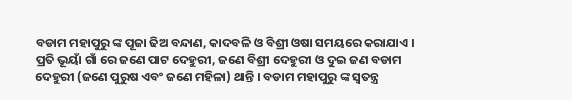ବଡାମ ମହାପୁରୁ ଙ୍କ ପୂଜା ଢିଅ ବନ୍ଦାଣ, କାଦବଳି ଓ ବିଶ୍ରୀ ଓଷା ସମୟରେ କରାଯାଏ । ପ୍ରତି ଭୂୟାଁ ଗାଁ ରେ ଜଣେ ପାଟ ଦେହୁରୀ, ଜଣେ ବିଶ୍ରୀ ଦେହୁରୀ ଓ ଦୁଇ ଜଣ ବଡାମ ଦେହୁରୀ (ଜଣେ ପୁରୁଷ ଏବଂ ଜଣେ ମହିଳା) ଥାନ୍ତି । ବଡାମ ମହାପୁରୁ ଙ୍କ ସ୍ବତନ୍ତ୍ର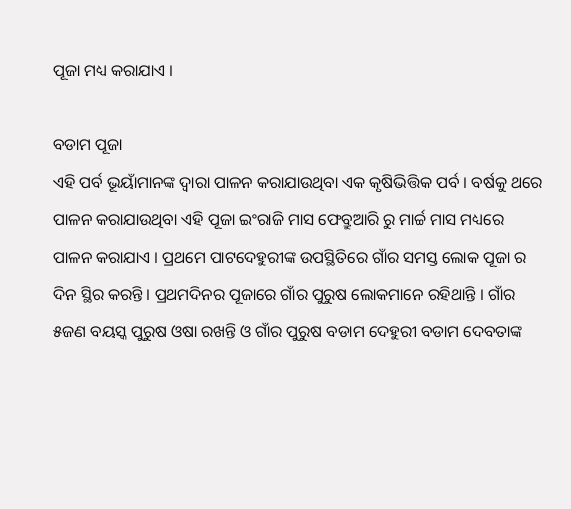ପୂଜା ମଧ୍ୟ କରାଯାଏ ।

ବଡାମ ପୂଜା
ଏହି ପର୍ବ ଭୂୟାଁମାନଙ୍କ ଦ୍ବାରା ପାଳନ କରାଯାଉଥିବା ଏକ କୃଷିଭିତ୍ତିକ ପର୍ବ । ବର୍ଷକୁ ଥରେ ପାଳନ କରାଯାଉଥିବା ଏହି ପୂଜା ଇଂରାଜି ମାସ ଫେବ୍ରୁଆରି ରୁ ମାର୍ଚ୍ଚ ମାସ ମଧ୍ୟରେ ପାଳନ କରାଯାଏ । ପ୍ରଥମେ ପାଟଦେହୁରୀଙ୍କ ଉପସ୍ଥିତିରେ ଗାଁର ସମସ୍ତ ଲୋକ ପୂଜା ର ଦିନ ସ୍ଥିର କରନ୍ତି । ପ୍ରଥମଦିନର ପୂଜାରେ ଗାଁର ପୁରୁଷ ଲୋକମାନେ ରହିଥାନ୍ତି । ଗାଁର ୫ଜଣ ବୟସ୍କ ପୁରୁଷ ଓଷା ରଖନ୍ତି ଓ ଗାଁର ପୁରୁଷ ବଡାମ ଦେହୁରୀ ବଡାମ ଦେବତାଙ୍କ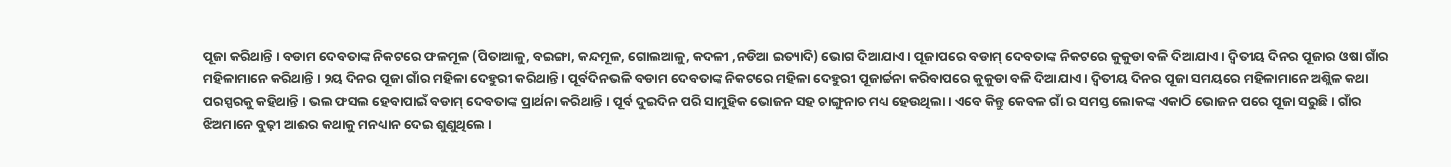ପୂଜା କରିଥାନ୍ତି । ବଡାମ ଦେବତାଙ୍କ ନିକଟରେ ଫଳମୂଳ (ପିତାଆଳୁ, ବଇଙ୍ଗା, କନ୍ଦମୂଳ, ଗୋଲଆଳୁ, କଦଳୀ ,ନଡିଆ ଇତ୍ୟାଦି) ଭୋଗ ଦିଆଯାଏ । ପୂଜାପରେ ବଡାମ୍ ଦେବତାଙ୍କ ନିକଟରେ କୁକୁଡା ବଳି ଦିଆଯାଏ । ଦ୍ବିତୀୟ ଦିନର ପୂଜାର ଓଷା ଗାଁର ମହିଳାମାନେ କରିଥାନ୍ତି । ୨ୟ ଦିନର ପୂଜା ଗାଁର ମହିଳା ଦେହୁରୀ କରିଥାନ୍ତି । ପୂର୍ବଦିନଭଳି ବଡାମ ଦେବତାଙ୍କ ନିକଟରେ ମହିଳା ଦେହୁରୀ ପୂଜାର୍ଚ୍ଚନା କରିବାପରେ କୁକୁଡା ବଳି ଦିଆଯାଏ । ଦ୍ବିତୀୟ ଦିନର ପୂଜା ସମୟରେ ମହିଳାମାନେ ଅଶ୍ଲିଳ କଥା ପରସ୍ପରକୁ କହିଥାନ୍ତି । ଭଲ ଫସଲ ହେବାପାଇଁ ବଡାମ୍ ଦେବତାଙ୍କ ପ୍ରାର୍ଥନା କରିଥାନ୍ତି । ପୂର୍ବ ଦୁଇଦିନ ପରି ସାମୁହିକ ଭୋଜନ ସହ ଚାଙ୍ଗୁନାଚ ମଧ୍ୟ ହେଉଥିଲା । ଏବେ କିନ୍ତୁ କେବଳ ଗାଁ ର ସମସ୍ତ ଲୋକଙ୍କ ଏକାଠି ଭୋଜନ ପରେ ପୂଜା ସରୁଛି । ଗାଁର ଝିଅମାନେ ବୁଢ଼ୀ ଆଈର କଥାକୁ ମନଧ୍ୟାନ ଦେଇ ଶୁଣୁଥିଲେ ।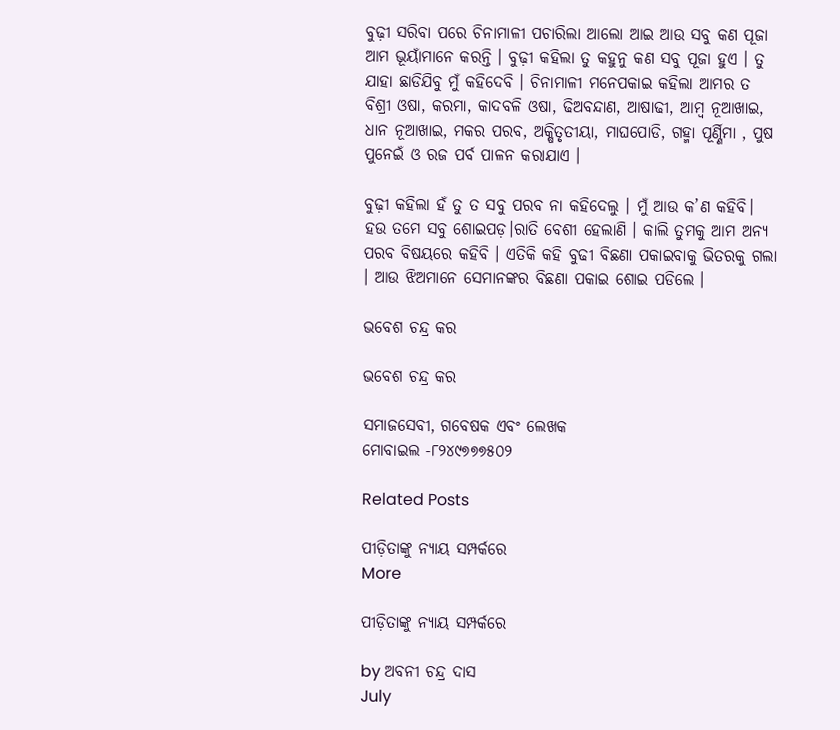ବୁଢ଼ୀ ସରିବା ପରେ ଚିନାମାଳୀ ପଚାରିଲା ଆଲୋ ଆଇ ଆଉ ସବୁ କଣ ପୂଜା ଆମ ଭୂୟାଁମାନେ କରନ୍ତି । ବୁଢ଼ୀ କହିଲା ତୁ କହୁନୁ କଣ ସବୁ ପୂଜା ହୁଏ । ତୁ ଯାହା ଛାଡିଯିବୁ ମୁଁ କହିଦେବି । ଚିନାମାଳୀ ମନେପକାଇ କହିଲା ଆମର ତ ବିଶ୍ରୀ ଓଷା, କରମା, କାଦବଳି ଓଷା, ଢିଅବନ୍ଦାଣ, ଆଷାଢୀ, ଆମ୍ବ ନୂଆଖାଇ, ଧାନ ନୂଆଖାଇ, ମକର ପରବ, ଅକ୍ଷିତୃତୀୟା, ମାଘପୋଡି, ଗହ୍ମା ପୂର୍ଣ୍ଣିମା , ପୁଷ ପୁନେଇଁ ଓ ରଜ ପର୍ବ ପାଳନ କରାଯାଏ ।

ବୁଢ଼ୀ କହିଲା ହଁ ତୁ ତ ସବୁ ପରବ ନା କହିଦେଲୁ । ମୁଁ ଆଉ କ’ଣ କହିବି। ହଉ ତମେ ସବୁ ଶୋଇପଡ଼।ରାତି ବେଶୀ ହେଲାଣି । କାଲି ତୁମକୁ ଆମ ଅନ୍ୟ ପରବ ବିଷୟରେ କହିବି । ଏତିକି କହି ବୁଢୀ ବିଛଣା ପକାଇବାକୁ ଭିତରକୁ ଗଲା । ଆଉ ଝିଅମାନେ ସେମାନଙ୍କର ବିଛଣା ପକାଇ ଶୋଇ ପଡିଲେ ।

ଭବେଶ ଚନ୍ଦ୍ର କର

ଭବେଶ ଚନ୍ଦ୍ର କର

ସମାଜସେବୀ, ଗବେଷକ ଏବଂ ଲେଖକ
ମୋବାଇଲ -୮୨୪୯୭୭୭୫୦୨

Related Posts

ପୀଡ଼ିତାଙ୍କୁ ନ୍ୟାୟ ସମ୍ପର୍କରେ
More

ପୀଡ଼ିତାଙ୍କୁ ନ୍ୟାୟ ସମ୍ପର୍କରେ

by ଅବନୀ ଚନ୍ଦ୍ର ଦାସ
July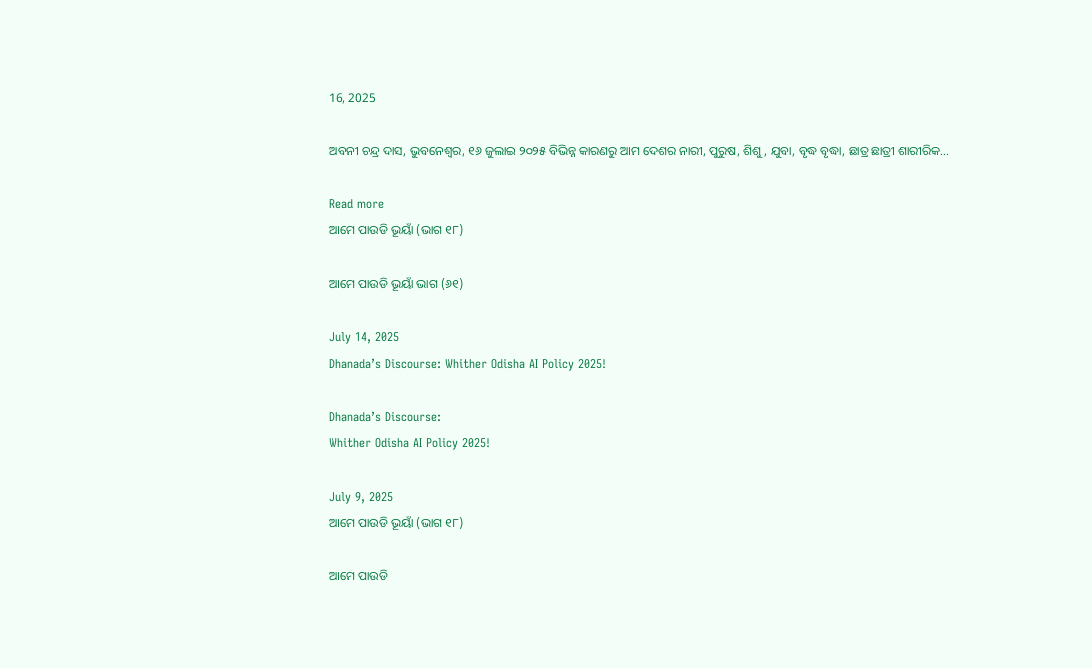16, 2025

ଅବନୀ ଚନ୍ଦ୍ର ଦାସ, ଭୁବନେଶ୍ୱର, ୧୬ ଜୁଲାଇ ୨୦୨୫ ବିଭିନ୍ନ କାରଣରୁ ଆମ ଦେଶର ନାରୀ, ପୁରୁଷ, ଶିଶୁ, ଯୁବା, ବୃଦ୍ଧ ବୃଦ୍ଧା, ଛାତ୍ର ଛାତ୍ରୀ ଶାରୀରିକ...

Read more
ଆମେ ପାଉଡି ଭୂୟାଁ (ଭାଗ ୧୮)

ଆମେ ପାଉଡି ଭୂୟାଁ ଭାଗ (୬୧)

July 14, 2025
Dhanada’s Discourse: Whither Odisha AI Policy 2025!

Dhanada’s Discourse:
Whither Odisha AI Policy 2025!

July 9, 2025
ଆମେ ପାଉଡି ଭୂୟାଁ (ଭାଗ ୧୮)

ଆମେ ପାଉଡି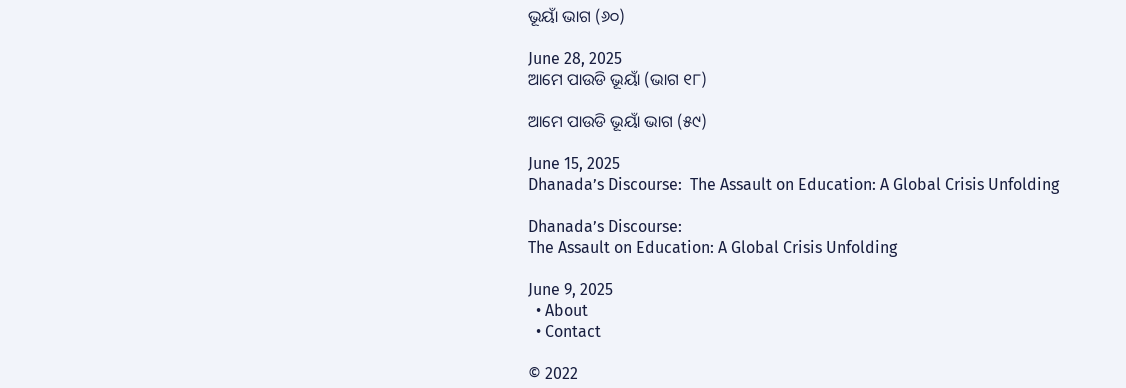ଭୂୟାଁ ଭାଗ (୬୦)

June 28, 2025
ଆମେ ପାଉଡି ଭୂୟାଁ (ଭାଗ ୧୮)

ଆମେ ପାଉଡି ଭୂୟାଁ ଭାଗ (୫୯)

June 15, 2025
Dhanada’s Discourse:  The Assault on Education: A Global Crisis Unfolding

Dhanada’s Discourse:
The Assault on Education: A Global Crisis Unfolding

June 9, 2025
  • About
  • Contact

© 2022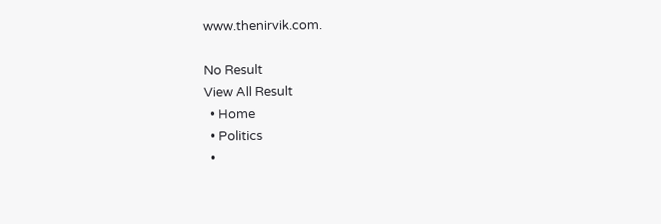www.thenirvik.com.

No Result
View All Result
  • Home
  • Politics
  •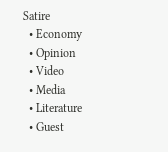Satire
  • Economy
  • Opinion
  • Video
  • Media
  • Literature
  • Guest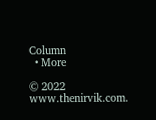Column
  • More

© 2022 www.thenirvik.com.